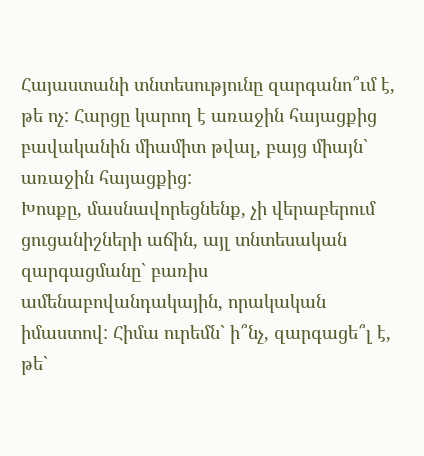Հայաստանի տնտեսությունը զարգանո՞ւմ է, թե ոչ: Հարցը կարող է առաջին հայացքից բավականին միամիտ թվալ, բայց միայն` առաջին հայացքից:
Խոսքը, մասնավորեցնենք, չի վերաբերում ցուցանիշների աճին, այլ տնտեսական զարգացմանը` բառիս ամենաբովանդակային, որակական իմաստով: Հիմա ուրեմն` ի՞նչ, զարգացե՞լ է, թե`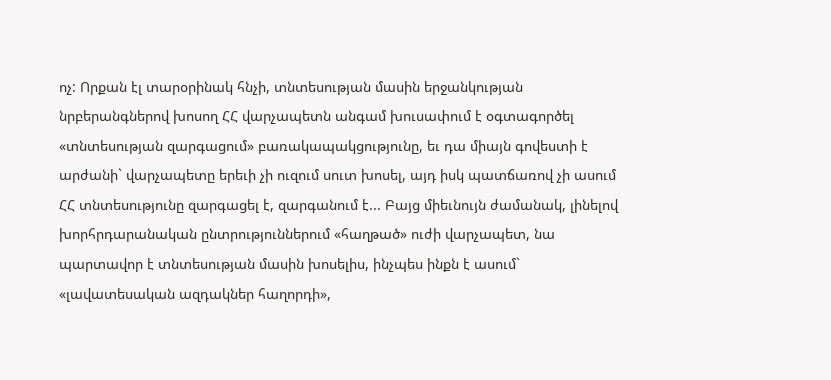ոչ: Որքան էլ տարօրինակ հնչի, տնտեսության մասին երջանկության նրբերանգներով խոսող ՀՀ վարչապետն անգամ խուսափում է օգտագործել «տնտեսության զարգացում» բառակապակցությունը, եւ դա միայն գովեստի է արժանի` վարչապետը երեւի չի ուզում սուտ խոսել, այդ իսկ պատճառով չի ասում ՀՀ տնտեսությունը զարգացել է, զարգանում է... Բայց միեւնույն ժամանակ, լինելով խորհրդարանական ընտրություններում «հաղթած» ուժի վարչապետ, նա պարտավոր է տնտեսության մասին խոսելիս, ինչպես ինքն է ասում` «լավատեսական ազդակներ հաղորդի»,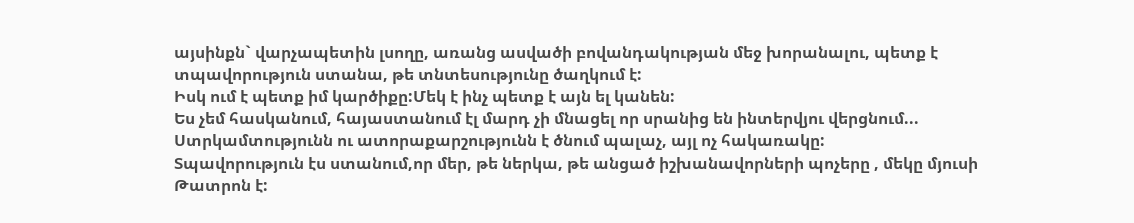այսինքն` վարչապետին լսողը, առանց ասվածի բովանդակության մեջ խորանալու, պետք է տպավորություն ստանա, թե տնտեսությունը ծաղկում է:
Իսկ ում է պետք իմ կարծիքը:Մեկ է ինչ պետք է այն ել կանեն:
Ես չեմ հասկանում, հայաստանում էլ մարդ չի մնացել որ սրանից են ինտերվյու վերցնում...
Ստրկամտությունն ու ատորաքարշությունն է ծնում պալաչ, այլ ոչ հակառակը:
Տպավորություն էս ստանում,որ մեր, թե ներկա, թե անցած իշխանավորների պոչերը , մեկը մյուսի
Թատրոն է: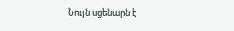Նույն սցենարն է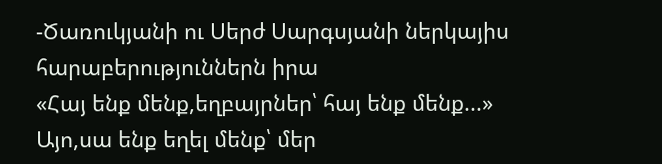-Ծառուկյանի ու Սերժ Սարգսյանի ներկայիս հարաբերություններն իրա
«Հայ ենք մենք,եղբայրներ՝ հայ ենք մենք...»
Այո,սա ենք եղել մենք՝ մեր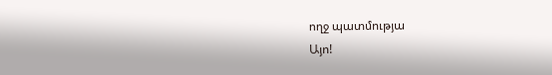ողջ պատմությա
Այո!